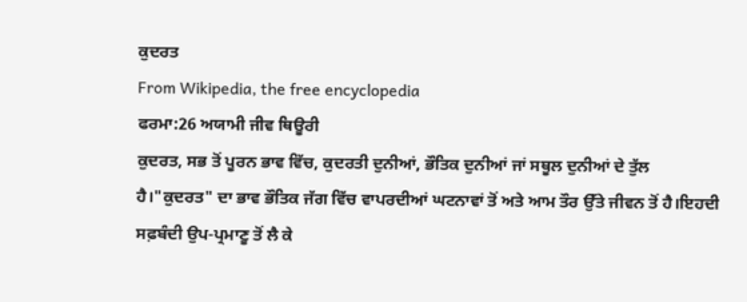ਕੁਦਰਤ
From Wikipedia, the free encyclopedia
ਫਰਮਾ:26 ਅਯਾਮੀ ਜੀਵ ਥਿਊਰੀ
ਕੁਦਰਤ, ਸਭ ਤੋਂ ਪੂਰਨ ਭਾਵ ਵਿੱਚ, ਕੁਦਰਤੀ ਦੁਨੀਆਂ, ਭੌਤਿਕ ਦੁਨੀਆਂ ਜਾਂ ਸਥੂਲ ਦੁਨੀਆਂ ਦੇ ਤੁੱਲ ਹੈ।"ਕੁਦਰਤ" ਦਾ ਭਾਵ ਭੌਤਿਕ ਜੱਗ ਵਿੱਚ ਵਾਪਰਦੀਆਂ ਘਟਨਾਵਾਂ ਤੋਂ ਅਤੇ ਆਮ ਤੌਰ ਉੱਤੇ ਜੀਵਨ ਤੋਂ ਹੈ।ਇਹਦੀ ਸਫ਼ਬੰਦੀ ਉਪ-ਪ੍ਰਮਾਣੂ ਤੋਂ ਲੈ ਕੇ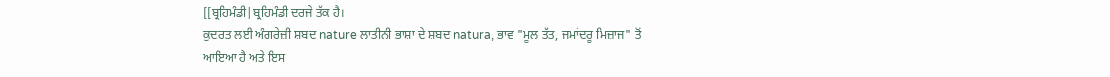[[ਬ੍ਰਹਿਮੰਡੀ|ਬ੍ਰਹਿਮੰਡੀ ਦਰਜੇ ਤੱਕ ਹੈ।
ਕੁਦਰਤ ਲਈ ਅੰਗਰੇਜ਼ੀ ਸ਼ਬਦ nature ਲਾਤੀਨੀ ਭਾਸ਼ਾ ਦੇ ਸ਼ਬਦ natura, ਭਾਵ "ਮੂਲ ਤੱਤ, ਜਮਾਂਦਰੂ ਮਿਜ਼ਾਜ" ਤੋਂ ਆਇਆ ਹੈ ਅਤੇ ਇਸ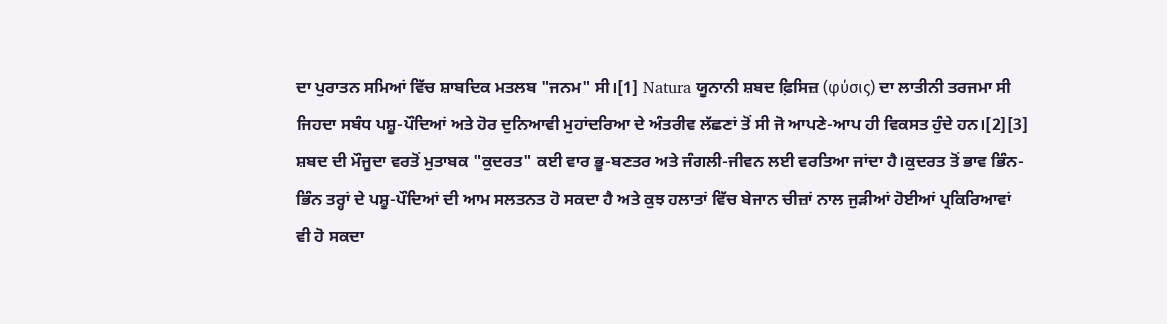ਦਾ ਪੁਰਾਤਨ ਸਮਿਆਂ ਵਿੱਚ ਸ਼ਾਬਦਿਕ ਮਤਲਬ "ਜਨਮ" ਸੀ।[1] Natura ਯੂਨਾਨੀ ਸ਼ਬਦ ਫ਼ਿਸਿਜ਼ (φύσις) ਦਾ ਲਾਤੀਨੀ ਤਰਜਮਾ ਸੀ ਜਿਹਦਾ ਸਬੰਧ ਪਸ਼ੂ-ਪੌਦਿਆਂ ਅਤੇ ਹੋਰ ਦੁਨਿਆਵੀ ਮੁਹਾਂਦਰਿਆ ਦੇ ਅੰਤਰੀਵ ਲੱਛਣਾਂ ਤੋਂ ਸੀ ਜੋ ਆਪਣੇ-ਆਪ ਹੀ ਵਿਕਸਤ ਹੁੰਦੇ ਹਨ।[2][3]
ਸ਼ਬਦ ਦੀ ਮੌਜੂਦਾ ਵਰਤੋਂ ਮੁਤਾਬਕ "ਕੁਦਰਤ" ਕਈ ਵਾਰ ਭੂ-ਬਣਤਰ ਅਤੇ ਜੰਗਲੀ-ਜੀਵਨ ਲਈ ਵਰਤਿਆ ਜਾਂਦਾ ਹੈ।ਕੁਦਰਤ ਤੋਂ ਭਾਵ ਭਿੰਨ-ਭਿੰਨ ਤਰ੍ਹਾਂ ਦੇ ਪਸ਼ੂ-ਪੌਦਿਆਂ ਦੀ ਆਮ ਸਲਤਨਤ ਹੋ ਸਕਦਾ ਹੈ ਅਤੇ ਕੁਝ ਹਲਾਤਾਂ ਵਿੱਚ ਬੇਜਾਨ ਚੀਜ਼ਾਂ ਨਾਲ ਜੁੜੀਆਂ ਹੋਈਆਂ ਪ੍ਰਕਿਰਿਆਵਾਂ ਵੀ ਹੋ ਸਕਦਾ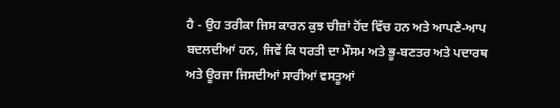ਹੈ - ਉਹ ਤਰੀਕਾ ਜਿਸ ਕਾਰਨ ਕੁਝ ਚੀਜ਼ਾਂ ਹੋਂਦ ਵਿੱਚ ਹਨ ਅਤੇ ਆਪਣੇ-ਆਪ ਬਦਲਦੀਆਂ ਹਨ, ਜਿਵੇਂ ਕਿ ਧਰਤੀ ਦਾ ਮੌਸਮ ਅਤੇ ਭੂ-ਬਣਤਰ ਅਤੇ ਪਦਾਰਥ ਅਤੇ ਊਰਜਾ ਜਿਸਦੀਆਂ ਸਾਰੀਆਂ ਵਸਤੂਆਂ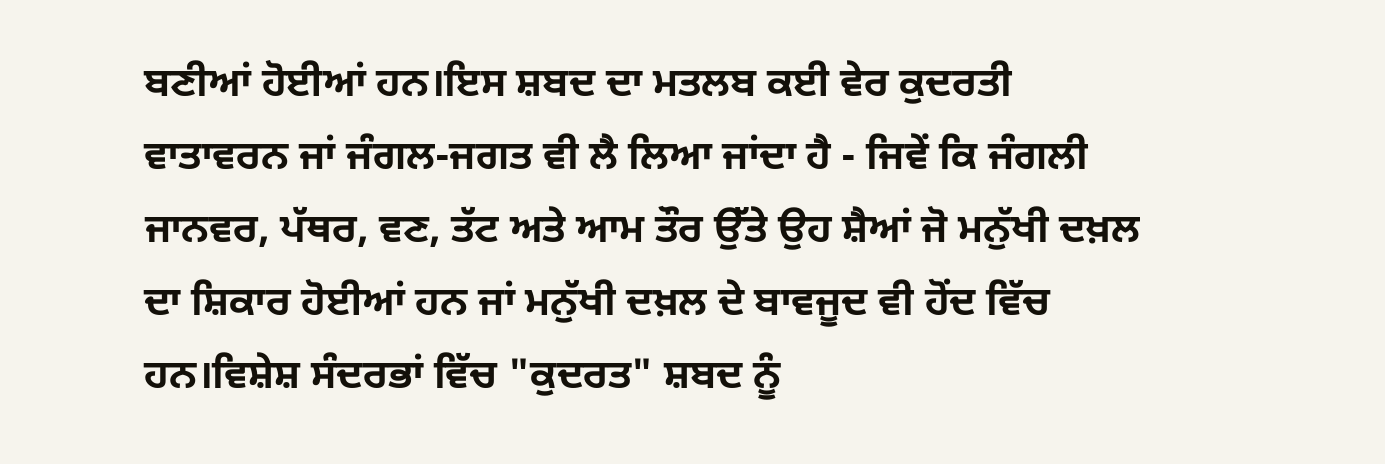ਬਣੀਆਂ ਹੋਈਆਂ ਹਨ।ਇਸ ਸ਼ਬਦ ਦਾ ਮਤਲਬ ਕਈ ਵੇਰ ਕੁਦਰਤੀ ਵਾਤਾਵਰਨ ਜਾਂ ਜੰਗਲ-ਜਗਤ ਵੀ ਲੈ ਲਿਆ ਜਾਂਦਾ ਹੈ - ਜਿਵੇਂ ਕਿ ਜੰਗਲੀ ਜਾਨਵਰ, ਪੱਥਰ, ਵਣ, ਤੱਟ ਅਤੇ ਆਮ ਤੌਰ ਉੱਤੇ ਉਹ ਸ਼ੈਆਂ ਜੋ ਮਨੁੱਖੀ ਦਖ਼ਲ ਦਾ ਸ਼ਿਕਾਰ ਹੋਈਆਂ ਹਨ ਜਾਂ ਮਨੁੱਖੀ ਦਖ਼ਲ ਦੇ ਬਾਵਜੂਦ ਵੀ ਹੋਂਦ ਵਿੱਚ ਹਨ।ਵਿਸ਼ੇਸ਼ ਸੰਦਰਭਾਂ ਵਿੱਚ "ਕੁਦਰਤ" ਸ਼ਬਦ ਨੂੰ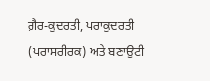ਗ਼ੈਰ-ਕੁਦਰਤੀ, ਪਰਾਕੁਦਰਤੀ (ਪਰਾਸਰੀਰਕ) ਅਤੇ ਬਣਾਉਟੀ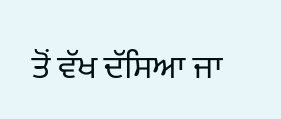ਤੋਂ ਵੱਖ ਦੱਸਿਆ ਜਾ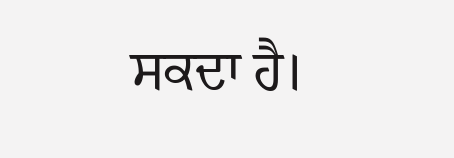ਸਕਦਾ ਹੈ।